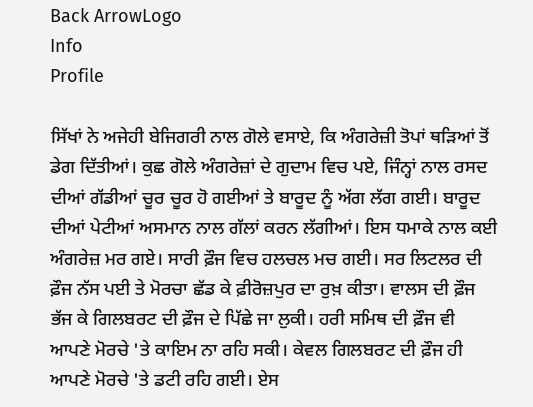Back ArrowLogo
Info
Profile

ਸਿੱਖਾਂ ਨੇ ਅਜੇਹੀ ਬੇਜਿਗਰੀ ਨਾਲ ਗੋਲੇ ਵਸਾਏ, ਕਿ ਅੰਗਰੇਜ਼ੀ ਤੋਪਾਂ ਥੜਿਆਂ ਤੋਂ ਡੇਗ ਦਿੱਤੀਆਂ। ਕੁਛ ਗੋਲੇ ਅੰਗਰੇਜ਼ਾਂ ਦੇ ਗੁਦਾਮ ਵਿਚ ਪਏ, ਜਿੰਨ੍ਹਾਂ ਨਾਲ ਰਸਦ ਦੀਆਂ ਗੱਡੀਆਂ ਚੂਰ ਚੂਰ ਹੋ ਗਈਆਂ ਤੇ ਬਾਰੂਦ ਨੂੰ ਅੱਗ ਲੱਗ ਗਈ। ਬਾਰੂਦ ਦੀਆਂ ਪੇਟੀਆਂ ਅਸਮਾਨ ਨਾਲ ਗੱਲਾਂ ਕਰਨ ਲੱਗੀਆਂ। ਇਸ ਧਮਾਕੇ ਨਾਲ ਕਈ ਅੰਗਰੇਜ਼ ਮਰ ਗਏ। ਸਾਰੀ ਫ਼ੌਜ ਵਿਚ ਹਲਚਲ ਮਚ ਗਈ। ਸਰ ਲਿਟਲਰ ਦੀ ਫ਼ੌਜ ਨੱਸ ਪਈ ਤੇ ਮੋਰਚਾ ਛੱਡ ਕੇ ਫ਼ੀਰੋਜ਼ਪੁਰ ਦਾ ਰੁਖ਼ ਕੀਤਾ। ਵਾਲਸ ਦੀ ਫ਼ੌਜ ਭੱਜ ਕੇ ਗਿਲਬਰਟ ਦੀ ਫ਼ੌਜ ਦੇ ਪਿੱਛੇ ਜਾ ਲੁਕੀ। ਹਰੀ ਸਮਿਥ ਦੀ ਫ਼ੌਜ ਵੀ ਆਪਣੇ ਮੋਰਚੇ 'ਤੇ ਕਾਇਮ ਨਾ ਰਹਿ ਸਕੀ। ਕੇਵਲ ਗਿਲਬਰਟ ਦੀ ਫ਼ੌਜ ਹੀ ਆਪਣੇ ਮੋਰਚੇ 'ਤੇ ਡਟੀ ਰਹਿ ਗਈ। ਏਸ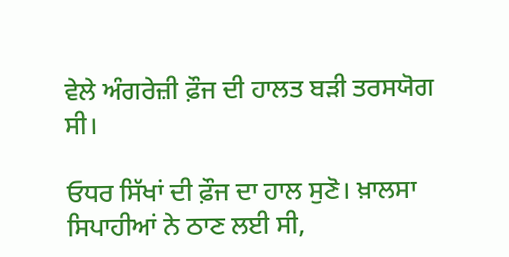ਵੇਲੇ ਅੰਗਰੇਜ਼ੀ ਫ਼ੌਜ ਦੀ ਹਾਲਤ ਬੜੀ ਤਰਸਯੋਗ ਸੀ।

ਓਧਰ ਸਿੱਖਾਂ ਦੀ ਫ਼ੌਜ ਦਾ ਹਾਲ ਸੁਣੋ। ਖ਼ਾਲਸਾ ਸਿਪਾਹੀਆਂ ਨੇ ਠਾਣ ਲਈ ਸੀ,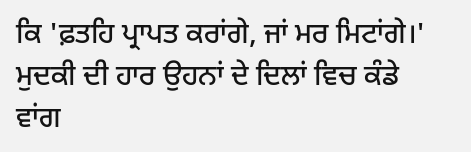ਕਿ 'ਫ਼ਤਹਿ ਪ੍ਰਾਪਤ ਕਰਾਂਗੇ, ਜਾਂ ਮਰ ਮਿਟਾਂਗੇ।' ਮੁਦਕੀ ਦੀ ਹਾਰ ਉਹਨਾਂ ਦੇ ਦਿਲਾਂ ਵਿਚ ਕੰਡੇ ਵਾਂਗ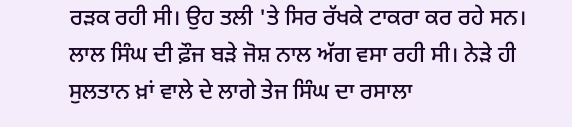ਰੜਕ ਰਹੀ ਸੀ। ਉਹ ਤਲੀ 'ਤੇ ਸਿਰ ਰੱਖਕੇ ਟਾਕਰਾ ਕਰ ਰਹੇ ਸਨ। ਲਾਲ ਸਿੰਘ ਦੀ ਫ਼ੌਜ ਬੜੇ ਜੋਸ਼ ਨਾਲ ਅੱਗ ਵਸਾ ਰਹੀ ਸੀ। ਨੇੜੇ ਹੀ ਸੁਲਤਾਨ ਖ਼ਾਂ ਵਾਲੇ ਦੇ ਲਾਗੇ ਤੇਜ ਸਿੰਘ ਦਾ ਰਸਾਲਾ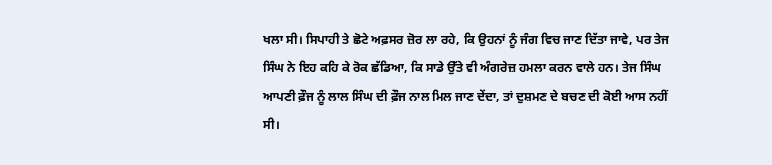ਖਲਾ ਸੀ। ਸਿਪਾਹੀ ਤੇ ਛੋਟੇ ਅਫ਼ਸਰ ਜ਼ੋਰ ਲਾ ਰਹੇ, ਕਿ ਉਹਨਾਂ ਨੂੰ ਜੰਗ ਵਿਚ ਜਾਣ ਦਿੱਤਾ ਜਾਵੇ, ਪਰ ਤੇਜ ਸਿੰਘ ਨੇ ਇਹ ਕਹਿ ਕੇ ਰੋਕ ਛੱਡਿਆ, ਕਿ ਸਾਡੇ ਉੱਤੇ ਵੀ ਅੰਗਰੇਜ਼ ਹਮਲਾ ਕਰਨ ਵਾਲੇ ਹਨ। ਤੇਜ ਸਿੰਘ ਆਪਣੀ ਫ਼ੌਜ ਨੂੰ ਲਾਲ ਸਿੰਘ ਦੀ ਫ਼ੌਜ ਨਾਲ ਮਿਲ ਜਾਣ ਦੇਂਦਾ, ਤਾਂ ਦੁਸ਼ਮਣ ਦੇ ਬਚਣ ਦੀ ਕੋਈ ਆਸ ਨਹੀਂ ਸੀ।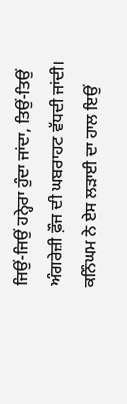ਜਿਉਂ-ਜਿਉਂ ਹਨ੍ਹੇਰਾ ਹੁੰਦਾ ਜਾਂਦਾ, ਤਿਉਂ-ਤਿਉਂ ਅੰਗਰੇਜ਼ੀ ਫ਼ੌਜ ਦੀ ਘਬਰਾਹਟ ਵੱਧਦੀ ਜਾਂਦੀ। ਕਨਿੰਘਮ ਨੇ ਏਸ ਲੜਾਈ ਦਾ ਹਾਲ ਇਉਂ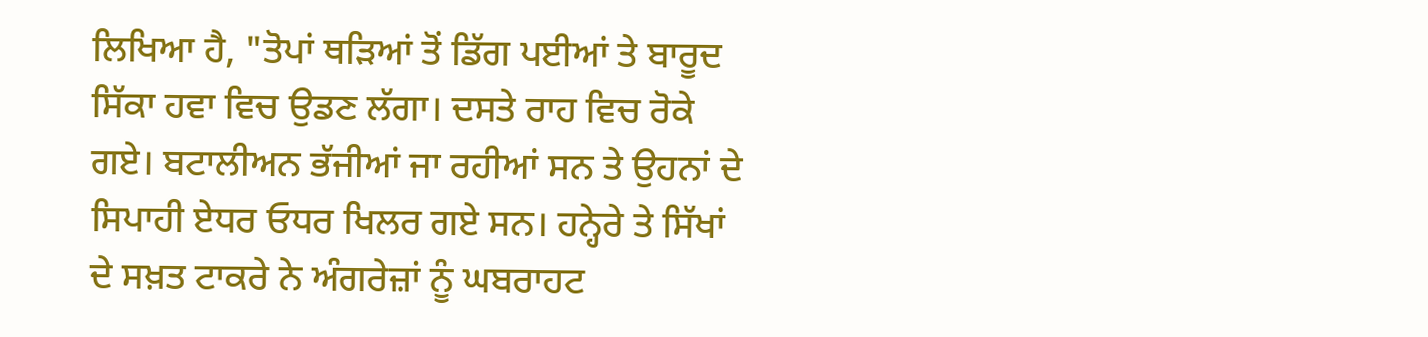ਲਿਖਿਆ ਹੈ, "ਤੋਪਾਂ ਥੜਿਆਂ ਤੋਂ ਡਿੱਗ ਪਈਆਂ ਤੇ ਬਾਰੂਦ ਸਿੱਕਾ ਹਵਾ ਵਿਚ ਉਡਣ ਲੱਗਾ। ਦਸਤੇ ਰਾਹ ਵਿਚ ਰੋਕੇ ਗਏ। ਬਟਾਲੀਅਨ ਭੱਜੀਆਂ ਜਾ ਰਹੀਆਂ ਸਨ ਤੇ ਉਹਨਾਂ ਦੇ ਸਿਪਾਹੀ ਏਧਰ ਓਧਰ ਖਿਲਰ ਗਏ ਸਨ। ਹਨ੍ਹੇਰੇ ਤੇ ਸਿੱਖਾਂ ਦੇ ਸਖ਼ਤ ਟਾਕਰੇ ਨੇ ਅੰਗਰੇਜ਼ਾਂ ਨੂੰ ਘਬਰਾਹਟ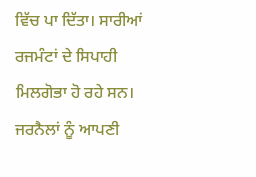ਵਿੱਚ ਪਾ ਦਿੱਤਾ। ਸਾਰੀਆਂ ਰਜਮੰਟਾਂ ਦੇ ਸਿਪਾਹੀ ਮਿਲਗੋਭਾ ਹੋ ਰਹੇ ਸਨ। ਜਰਨੈਲਾਂ ਨੂੰ ਆਪਣੀ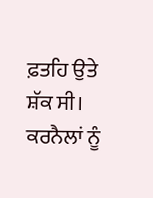ਫ਼ਤਹਿ ਉਤੇ ਸ਼ੱਕ ਸੀ। ਕਰਨੈਲਾਂ ਨੂੰ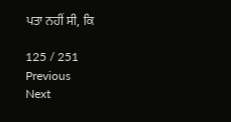ਪਤਾ ਨਹੀਂ ਸੀ, ਕਿ

125 / 251
Previous
Next